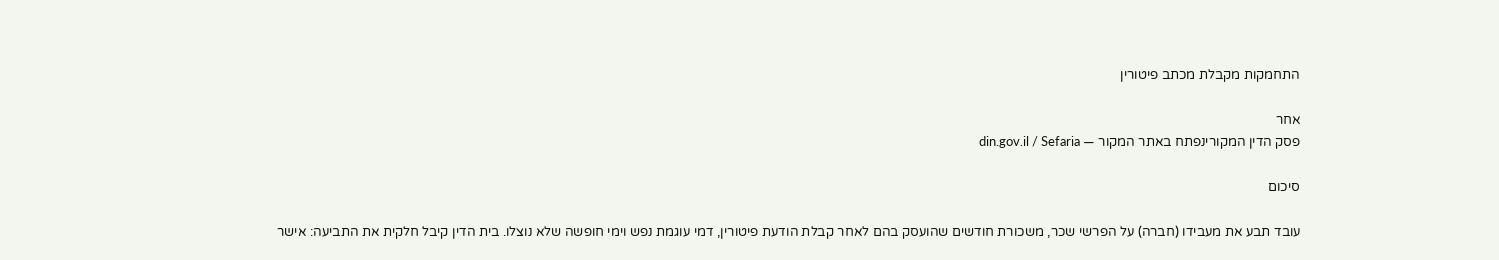התחמקות מקבלת מכתב פיטורין

אחר
פסק הדין המקורינפתח באתר המקור — din.gov.il / Sefaria

סיכום

עובד תבע את מעבידו (חברה) על הפרשי שכר, משכורת חודשים שהועסק בהם לאחר קבלת הודעת פיטורין, דמי עוגמת נפש וימי חופשה שלא נוצלו. בית הדין קיבל חלקית את התביעה: אישר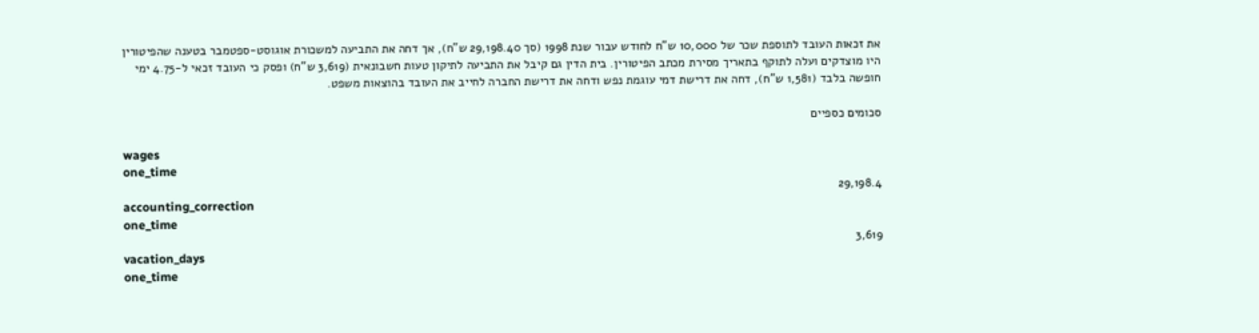את זכאות העובד לתוספת שכר של 10,000 ש"ח לחודש עבור שנת 1998 (סך 29,198.40 ש"ח), אך דחה את התביעה למשכורת אוגוסט-ספטמבר בטענה שהפיטורין היו מוצדקים ועלה לתוקף בתאריך מסירת מכתב הפיטורין. בית הדין גם קיבל את התביעה לתיקון טעות חשבונאית (3,619 ש"ח) ופסק כי העובד זכאי ל-4.75 ימי חופשה בלבד (1,581 ש"ח), דחה את דרישת דמי עוגמת נפש ודחה את דרישת החברה לחייב את העובד בהוצאות משפט.

סכומים כספיים

wages
one_time
29,198.4
accounting_correction
one_time
3,619
vacation_days
one_time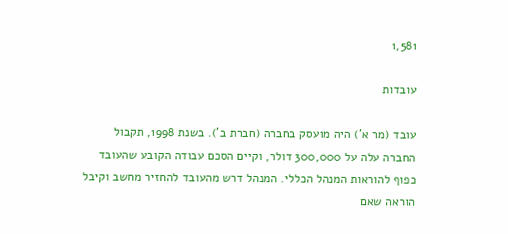1,581

עובדות

עובד (מר א') היה מועסק בחברה (חברת ב'). בשנת 1998, תקבול החברה עלה על 300,000 דולר, וקיים הסכם עבודה הקובע שהעובד כפוף להוראות המנהל הכללי. המנהל דרש מהעובד להחזיר מחשב וקיבל הוראה שאם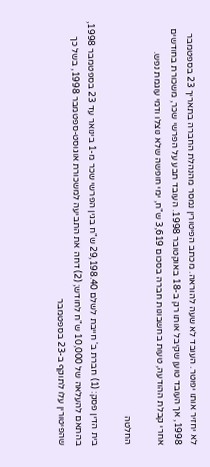לא יחזיר אותו יפוטר. העובד לא שעה להוראה. מכתב הפיטורין נמסר מהנהלת החברה בתאריך 23 בספטמבר 1998, אך העובד טוען שקיבל אותו רק ב-18 באוקטובר 1998. העובד תבע על הפרשי שכר, משכורת בחודשים אחרי קבלת ההודעה, טעות בחשבונות חברה בסכום 3,619 ש"ח, ימי חופשה שלא נוצלו ודמי עוגמת נפש.

החלטה

בית הדין פסק: (1) חברת ב' חייבת לשלם 29,198.40 ש"ח בגין הפרשי שכר מ-1 בינואר עד 23 בספטמבר 1998, בהתאם להעלאה של 10,000 ש"ח לחודש; (2) דחה את התביעה למשכורת אוגוסט-ספטמבר 1998, בשל כך שהפיטורין עלו לתוקף ב-23 בספטמבר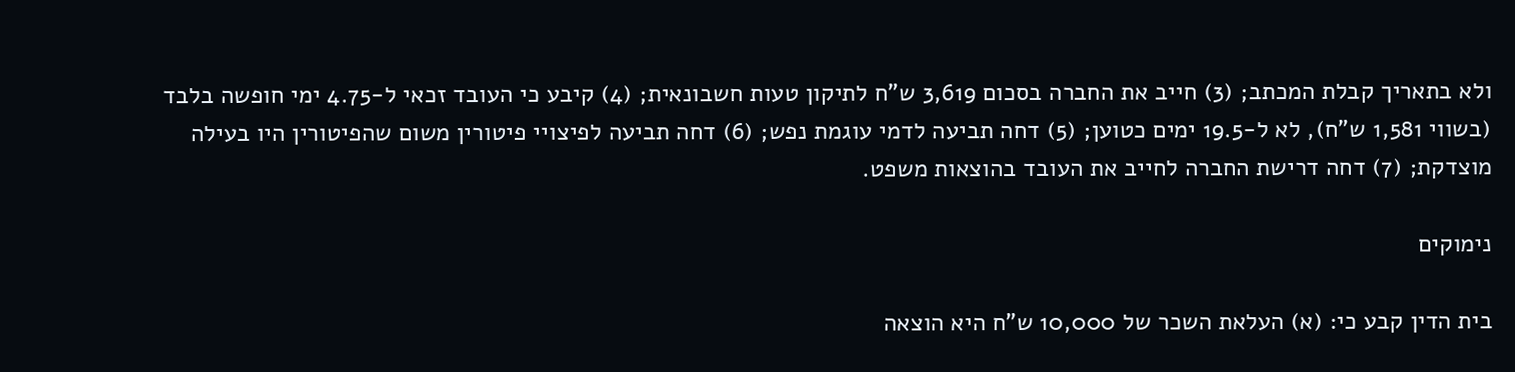ולא בתאריך קבלת המכתב; (3) חייב את החברה בסכום 3,619 ש"ח לתיקון טעות חשבונאית; (4) קיבע כי העובד זכאי ל-4.75 ימי חופשה בלבד (בשווי 1,581 ש"ח), לא ל-19.5 ימים כטוען; (5) דחה תביעה לדמי עוגמת נפש; (6) דחה תביעה לפיצויי פיטורין משום שהפיטורין היו בעילה מוצדקת; (7) דחה דרישת החברה לחייב את העובד בהוצאות משפט.

נימוקים

בית הדין קבע כי: (א) העלאת השכר של 10,000 ש"ח היא הוצאה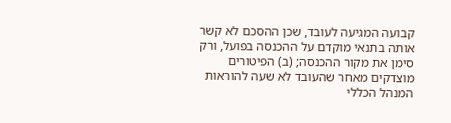קבועה המגיעה לעובד, שכן ההסכם לא קשר אותה בתנאי מוקדם על ההכנסה בפועל, ורק סימן את מקור ההכנסה; (ב) הפיטורים מוצדקים מאחר שהעובד לא שעה להוראות המנהל הכללי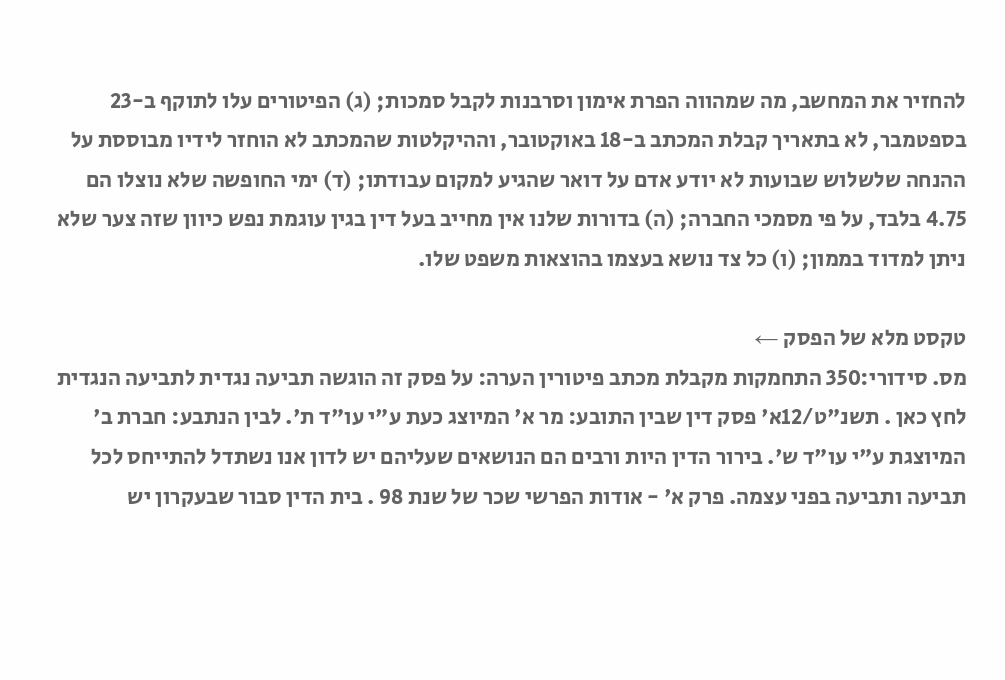להחזיר את המחשב, מה שמהווה הפרת אימון וסרבנות לקבל סמכות; (ג) הפיטורים עלו לתוקף ב-23 בספטמבר, לא בתאריך קבלת המכתב ב-18 באוקטובר, וההיקלטות שהמכתב לא הוחזר לידיו מבוססת על ההנחה שלשלוש שבועות לא יודע אדם על דואר שהגיע למקום עבודתו; (ד) ימי החופשה שלא נוצלו הם 4.75 בלבד, על פי מסמכי החברה; (ה) בדורות שלנו אין מחייב בעל דין בגין עוגמת נפש כיוון שזה צער שלא ניתן למדוד בממון; (ו) כל צד נושא בעצמו בהוצאות משפט שלו.

טקסט מלא של הפסק ←
מס. סידורי:350 התחמקות מקבלת מכתב פיטורין הערה: על פסק זה הוגשה תביעה נגדית לתביעה הנגדית לחץ כאן . תשנ"ט/12א' פסק דין שבין התובע: מר א' המיוצג כעת ע"י עו"ד ת'. לבין הנתבע: חברת ב' המיוצגת ע"י עו"ד ש'. בירור הדין היות ורבים הם הנושאים שעליהם יש לדון אנו נשתדל להתייחס לכל תביעה ותביעה בפני עצמה. פרק א' - אודות הפרשי שכר של שנת 98 . בית הדין סבור שבעקרון יש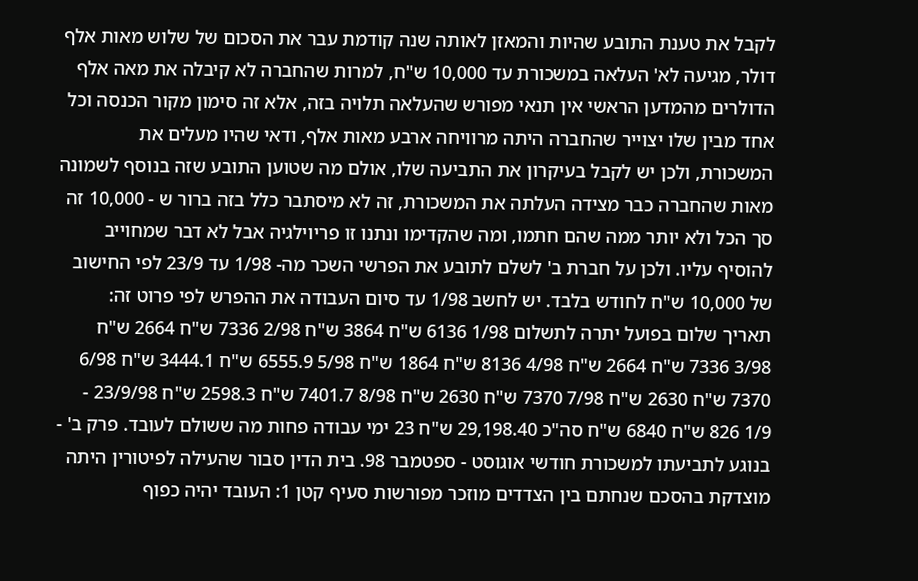לקבל את טענת התובע שהיות והמאזן לאותה שנה קודמת עבר את הסכום של שלוש מאות אלף דולר, מגיעה לא' העלאה במשכורת עד 10,000 ש"ח, למרות שהחברה לא קיבלה את מאה אלף הדולרים מהמדען הראשי אין תנאי מפורש שהעלאה תלויה בזה, אלא זה סימון מקור הכנסה וכל אחד מבין שלו יצוייר שהחברה היתה מרוויחה ארבע מאות אלף, ודאי שהיו מעלים את המשכורת, ולכן יש לקבל בעיקרון את התביעה שלו, אולם מה שטוען התובע שזה בנוסף לשמונה מאות שהחברה כבר מצידה העלתה את המשכורת, זה לא מיסתבר כלל בזה ברור ש - 10,000 זה סך הכל ולא יותר ממה שהם חתמו, ומה שהקדימו ונתנו זו פריוילגיה אבל לא דבר שמחוייב להוסיף עליו. ולכן על חברת ב' לשלם לתובע את הפרשי השכר מה- 1/98 עד 23/9 לפי החישוב של 10,000 ש"ח לחודש בלבד. יש לחשב 1/98 עד סיום העבודה את ההפרש לפי פרוט זה: תאריך שלום בפועל יתרה לתשלום 1/98 6136 ש"ח 3864 ש"ח 2/98 7336 ש"ח 2664 ש"ח 3/98 7336 ש"ח 2664 ש"ח 4/98 8136 ש"ח 1864 ש"ח 5/98 6555.9 ש"ח 3444.1 ש"ח 6/98 7370 ש"ח 2630 ש"ח 7/98 7370 ש"ח 2630 ש"ח 8/98 7401.7 ש"ח 2598.3 ש"ח 23/9/98 - 1/9 826 ש"ח 6840 ש"ח סה"כ 29,198.40 ש"ח 23 ימי עבודה פחות מה ששולם לעובד. פרק ב' - בנוגע לתביעתו למשכורת חודשי אוגוסט - ספטמבר 98. בית הדין סבור שהעילה לפיטורין היתה מוצדקת בהסכם שנחתם בין הצדדים מוזכר מפורשות סעיף קטן 1: העובד יהיה כפוף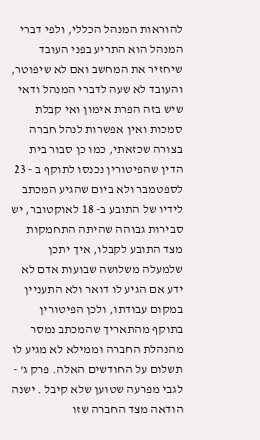להוראות המנהל הכללי, ולפי דברי המנהל הוא התריע בפני העובד שיחזיר את המחשב ואם לא שיפוטר, והעובד לא שעה לדברי המנהל ודאי שיש בזה הפרת אימון ואי קבלת סמכות ואין אפשרות לנהל חברה בצורה שכזאתי, כמו כן סבור בית הדין שהפיטורין נכנסו לתוקף ב - 23 לספטמבר ולא ביום שהגיע המכתב לידיו של התובע ב- 18 לאוקטובר, יש סבירות גבוהה שהיתה התחמקות מצד התובע לקבלו, איך יתכן שלמעלה משלושה שבועות אדם לא ידע אם הגיע לו דואר ולא התעניין במקום עבודתו, ולכן הפיטורין בתוקף מהתאריך שהמכתב נמסר מהנהלת החברה וממילא לא מגיע לו תשלום על החודשים האלה. פרק ג' - לגבי מפרעה שטוען שלא קיבל . ישנה הודאה מצד החברה שזו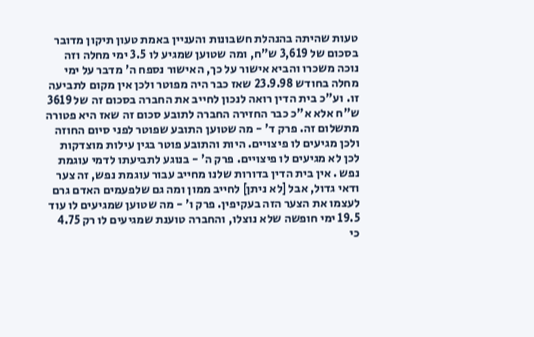טעות שהיתה בהנהלת חשבונות והעניין באמת טעון תיקון מדובר בסכום של 3,619 ש"ח, ומה שטוען שמגיע לו 3.5 ימי מחלה וזה נוכה משכרו והביא אישור על כך, האישור נספח ה' מדבר על ימי מחלה בחודש 23.9.98 שאז כבר היה מפוטר ולכן אין מקום לתביעה זו. וע"כ בית הדין רואה לנכון לחייב את החברה בסכום זה של 3619 ש"ח אלא א"כ כבר החזירה החברה לתובע סכום זה שאז היא פטורה מתשלום זה. פרק ד' - מה שטוען התובע שפוטר לפני סיום החוזה ולכן מגיעים לו פיצויים. היות והתובע פוטר בגין עילות מוצדקות לכן לא מגיעים לו פיצויים. פרק ה' - בנוגע לתביעתו לדמי עוגמת נפש . אין בית הדין בדורות שלנו מחייב עבור עוגמת נפש, זה צער ודאי גדול, אבל [לא ניתן] לחייב ממון ומה גם שלפעמים האדם גרם לעצמו את הצער הזה בעקיפין. פרק ו' - מה שטוען שמגיעים לו עוד 19.5 ימי חופשה שלא נוצלו, והחברה טוענת שמגיעים לו רק 4.75 כי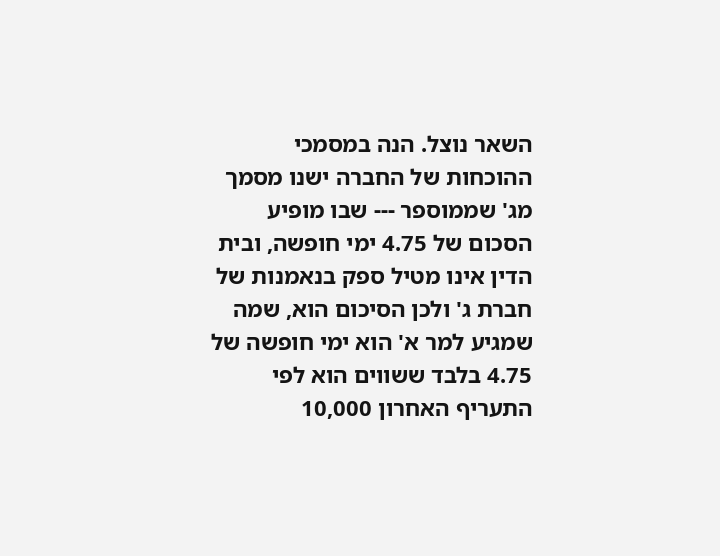השאר נוצל. הנה במסמכי ההוכחות של החברה ישנו מסמך מג' שממוספר --- שבו מופיע הסכום של 4.75 ימי חופשה, ובית הדין אינו מטיל ספק בנאמנות של חברת ג' ולכן הסיכום הוא, שמה שמגיע למר א' הוא ימי חופשה של 4.75 בלבד ששווים הוא לפי התעריף האחרון 10,000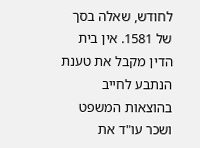לחודש, שאלה בסך של 1581. אין בית הדין מקבל את טענת הנתבע לחייב בהוצאות המשפט ושכר עו"ד את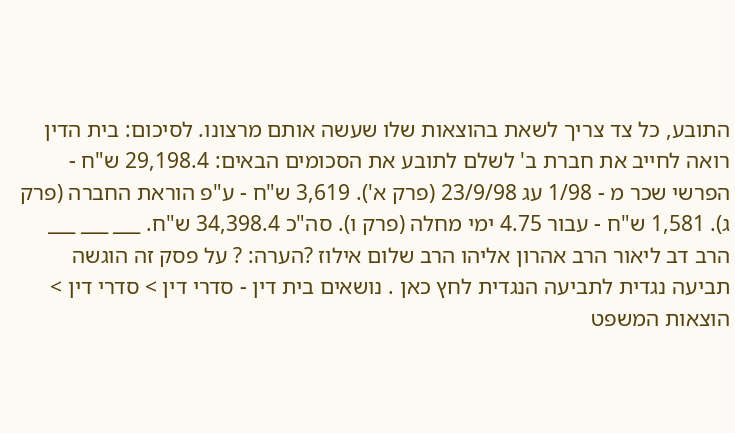התובע, כל צד צריך לשאת בהוצאות שלו שעשה אותם מרצונו. לסיכום: בית הדין רואה לחייב את חברת ב' לשלם לתובע את הסכומים הבאים: 29,198.4 ש"ח - הפרשי שכר מ - 1/98 עג 23/9/98 (פרק א'). 3,619 ש"ח - ע"פ הוראת החברה (פרק ג). 1,581 ש"ח - עבור 4.75 ימי מחלה (פרק ו). סה"כ 34,398.4 ש"ח. ___ ___ ___ הרב דב ליאור הרב אהרון אליהו הרב שלום אילוז ?הערה: ? על פסק זה הוגשה תביעה נגדית לתביעה הנגדית לחץ כאן . נושאים בית דין - סדרי דין > סדרי דין > הוצאות המשפט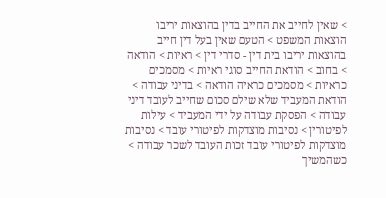> שאין לחייב את החייב בדין בהוצאות יריבו הוצאות המשפט > הטעם שאין בעל דין חייב בהוצאות יריבו בית דין - סדרי דין > ראיות > הודאה > בחוב > הודאת החייב סוגי ראיות > מסמכים כראיות > מסמכים כראיה הודאה > בדיני עבודה > הודאת המעביד שלא שילם סכום שחייב לעובד דיני עבודה > הפסקת עבודה על ידי המעביד > עילות לפיטורין > נסיבות מוצדקות לפיטורי עובד > נסיבות מוצדקות לפיטורי עובד זכות העובד לשכר עבודה > כשהמשיך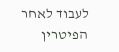לעבוד לאחר הפיטרין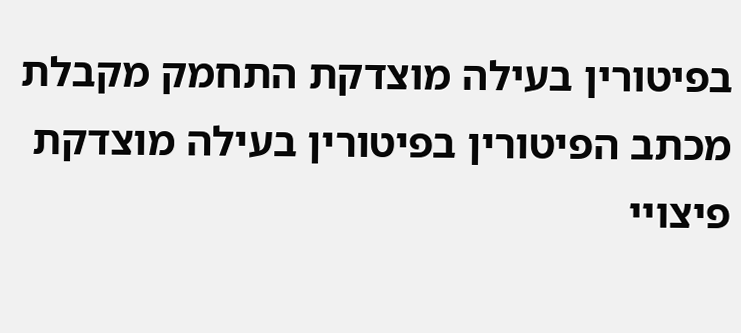בפיטורין בעילה מוצדקת התחמק מקבלת מכתב הפיטורין בפיטורין בעילה מוצדקת פיצויי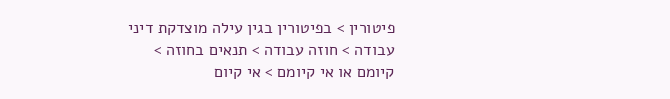פיטורין > בפיטורין בגין עילה מוצדקת דיני עבודה > חוזה עבודה > תנאים בחוזה > קיומם או אי קיומם > אי קיום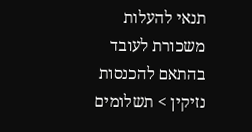תנאי להעלות משכורת לעובד בהתאם להכנסות נזיקין > תשלומים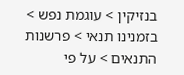בנזיקין > עוגמת נפש > בזמנינו תנאי > פרשנות התנאים > על פי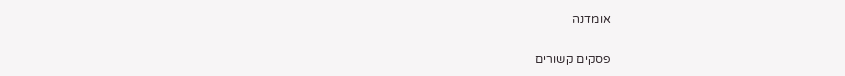אומדנה

פסקים קשורים